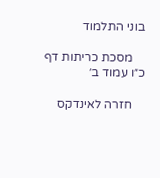בוני התלמוד

    מסכת כריתות דף כ״ו עמוד ב׳

    חזרה לאינדקס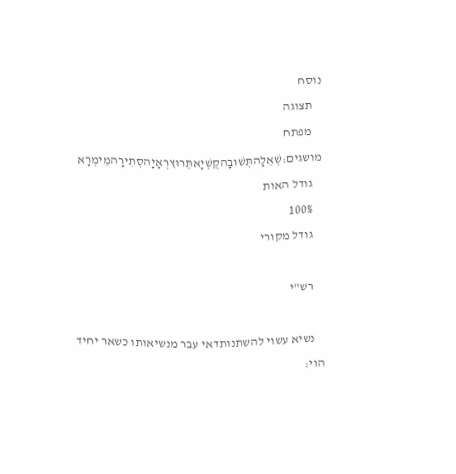נוסח
    תצוגה
    מפתח מושגים:שְׁאֵלָהתְּשׁוּבָהקֻשְׁיָאתֵּרוּץרְאָיָהסְתִירָהמֵימְרָא
    גודל האות
    100%
    גודל מקורי

    רש"י

    נשיא עשוי להשתנותדאי עבר מנשיאותו כשאר יחיד הוי: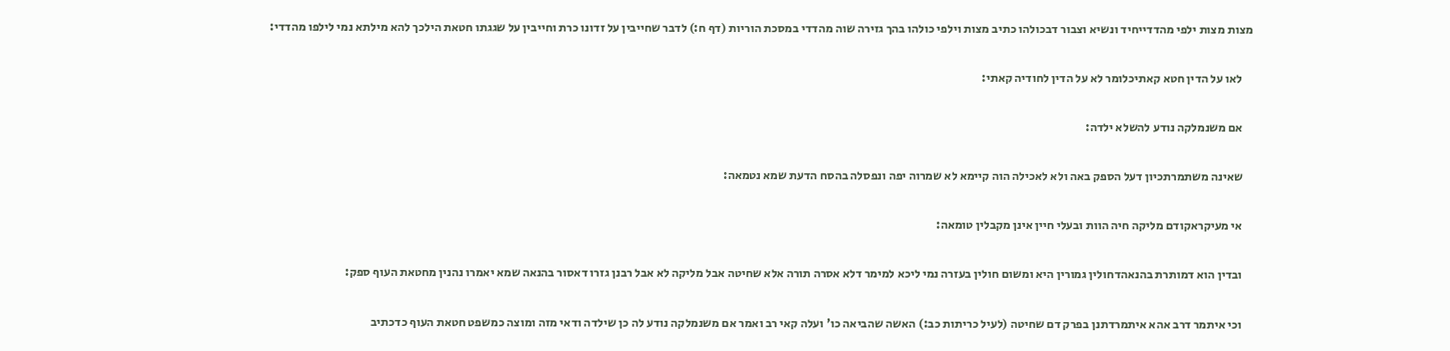מצות מצות ילפי מהדדייחיד ונשיא וצבור דבכולהו כתיב מצות וילפי כולהו בהך גזירה שוה מהדדי במסכת הוריות (דף ח:) לדבר שחייבין על זדונו כרת וחייבין על שגגתו חטאת הילכך להא מילתא נמי לילפו מהדדי:

    לאו על הדין חטא קאתיכלומר לא על הדין לחודיה קאתי:

    אם משנמלקה נודע להשלא ילדה:

    שאינה משתמרתכיון דעל הספק באה ולא לאכילה הוה קיימא לא שמרוה יפה ונפסלה בהסח הדעת שמא נטמאה:

    אי מעיקראקודם מליקה חיה הוות ובעלי חיין אינן מקבלין טומאה:

    ובדין הוא דמותרת בהנאהדחולין גמורין היא ומשום חולין בעזרה נמי ליכא למימר דלא אסרה תורה אלא שחיטה אבל מליקה לא אבל רבנן גזרו דאסור בהנאה שמא יאמרו נהנין מחטאת העוף ספק:

    וכי איתמר דרב אהא איתמרדתנן בפרק דם שחיטה (לעיל כריתות כב:) האשה שהביאה כו' ועלה קאי רב ואמר אם משנמלקה נודע לה כן שילדה ודאי מזה ומוצה כמשפט חטאת העוף כדכתיב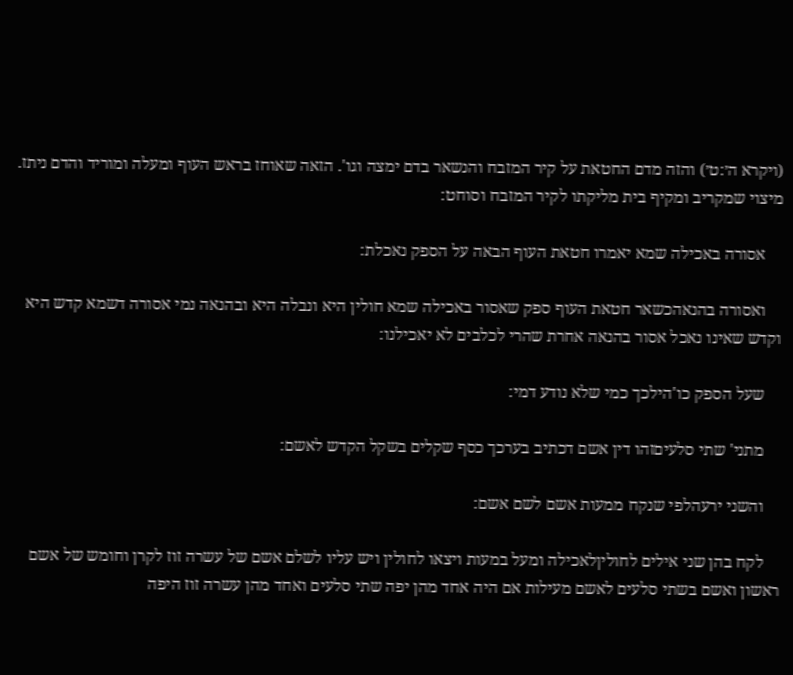(ויקרא ה׳:ט׳) והזה מדם החטאת על קיר המזבח והנשאר בדם ימצה וגו'. הזאה שאוחז בראש העוף ומעלה ומוריד והדם ניתז. מיצוי שמקריב ומקיף בית מליקתו לקיר המזבח וסוחט:

    אסורה באכילה שמא יאמרו חטאת העוף הבאה על הספק נאכלת:

    ואסורה בהנאהכשאר חטאת העוף ספק שאסור באכילה שמא חולין היא ונבלה היא ובהנאה נמי אסורה דשמא קדש היא וקדש שאינו נאכל אסור בהנאה אחרת שהרי לכלבים לא יאכילנו:

    שעל הספק כו'הילכך כמי שלא נודע דמי:

    מתני' שתי סלעיםזהו דין אשם דכתיב בערכך כסף שקלים בשקל הקדש לאשם:

    והשני ירעהלפי שנקח ממעות אשם לשם אשם:

    לקח בהן שני אילים לחוליןלאכילה ומעל במעות ויצאו לחולין ויש עליו לשלם אשם של עשרה זוז לקרן וחומש של אשם ראשון ואשם בשתי סלעים לאשם מעילות אם היה אחד מהן יפה שתי סלעים ואחד מהן עשרה זוז היפה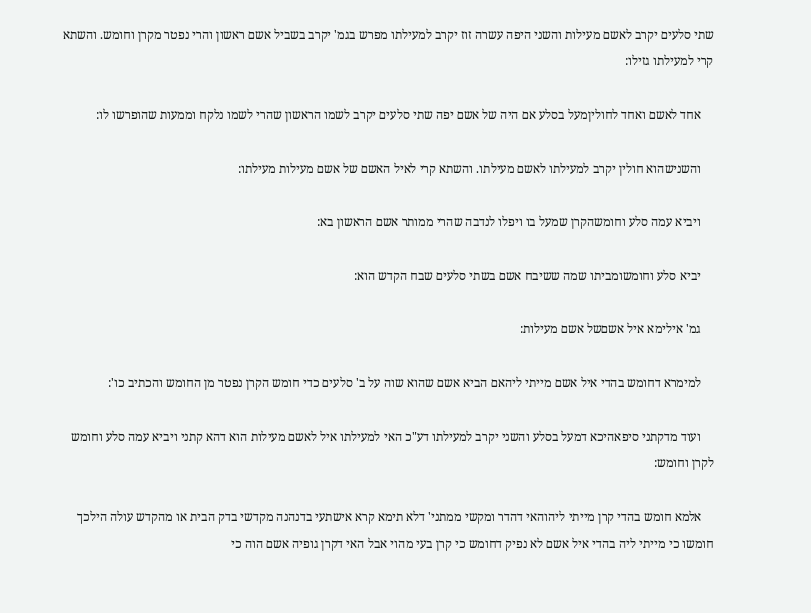שתי סלעים יקרב לאשם מעילות והשני היפה עשרה זוז יקרב למעילתו מפרש בגמ' יקרב בשביל אשם ראשון והרי נפטר מקרן וחומש. והשתא קרי למעילתו גזילו:

    אחד לאשם ואחד לחוליןמעל בסלע אם היה של אשם יפה שתי סלעים יקרב לשמו הראשון שהרי לשמו נלקח וממעות שהופרשו לו:

    והשנישהוא חולין יקרב למעילתו לאשם מעילתו. והשתא קרי לאיל האשם של אשם מעילות מעילתו:

    ויביא עמה סלע וחומשהקרן שמעל בו ויפלו לנדבה שהרי ממותר אשם הראשון בא:

    יביא סלע וחומשומביתו שמה ששיבח אשם בשתי סלעים שבח הקדש הוא:

    גמ' אילימא איל אשםשל אשם מעילות:

    למימרא דחומש בהדי איל אשם מייתי ליהאם הביא אשם שהוא שוה על ב' סלעים כדי חומש הקרן נפטר מן החומש והכתיב כו':

    ועוד מדקתני סיפאהיכא דמעל בסלע והשני יקרב למעילתו דע"כ האי למעילתו איל לאשם מעילות הוא דהא קתני ויביא עמה סלע וחומש לקרן וחומש:

    אלמא חומש בהדי קרן מייתי ליהוהאי דהדר ומקשי ממתני' דלא תימא קרא אישתעי בדנהנה מקדשי בדק הבית או מהקדש עולה הילכך חומשו כי מייתי ליה בהדי איל אשם לא נפיק דחומש כי קרן בעי מהוי אבל האי דקרן גופיה אשם הוה כי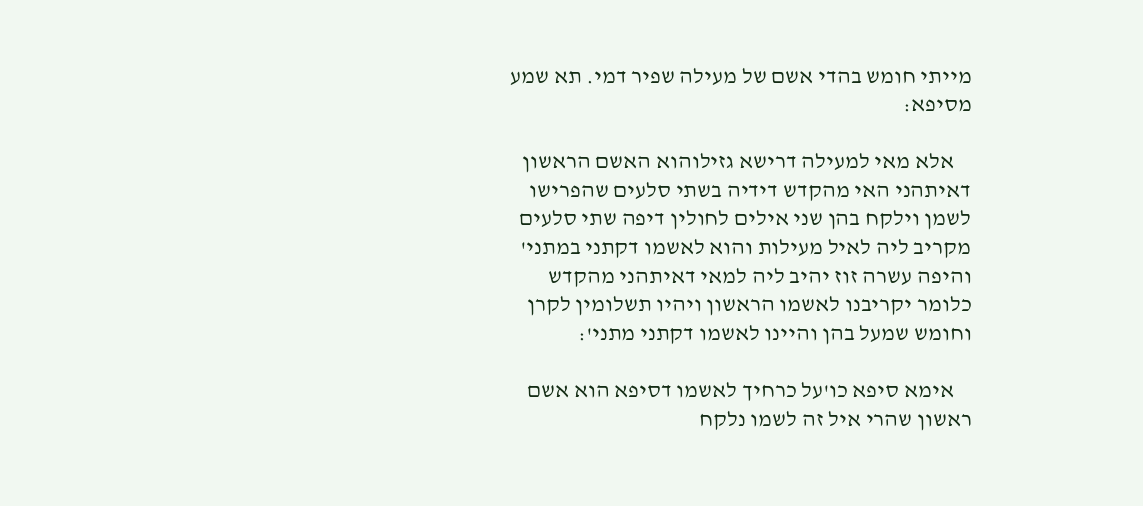מייתי חומש בהדי אשם של מעילה שפיר דמי. תא שמע מסיפא:

    אלא מאי למעילה דרישא גזילוהוא האשם הראשון דאיתהני האי מהקדש דידיה בשתי סלעים שהפרישו לשמן וילקח בהן שני אילים לחולין דיפה שתי סלעים מקריב ליה לאיל מעילות והוא לאשמו דקתני במתני' והיפה עשרה זוז יהיב ליה למאי דאיתהני מהקדש כלומר יקריבנו לאשמו הראשון ויהיו תשלומין לקרן וחומש שמעל בהן והיינו לאשמו דקתני מתני':

    אימא סיפא כו'על כרחיך לאשמו דסיפא הוא אשם ראשון שהרי איל זה לשמו נלקח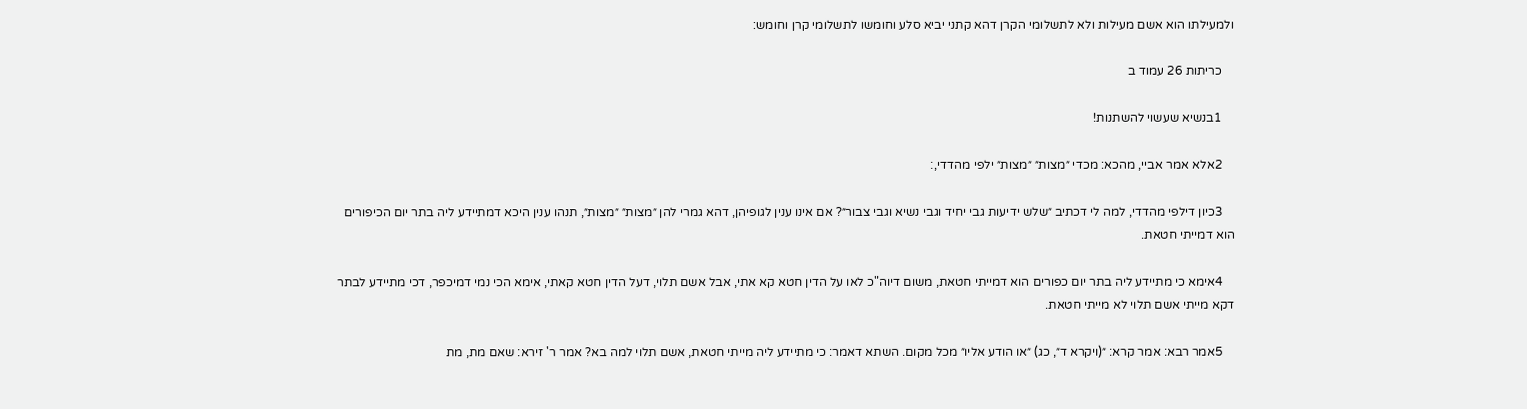ולמעילתו הוא אשם מעילות ולא לתשלומי הקרן דהא קתני יביא סלע וחומשו לתשלומי קרן וחומש:

    כריתות 26 עמוד ב

    1בנשיא שעשוי להשתנות!

    2אלא אמר אביי, מהכא: מכדי ״מצות״ ״מצות״ ילפי מהדדי,׃

    3כיון דילפי מהדדי, למה לי דכתיב ״שלש ידיעות גבי יחיד וגבי נשיא וגבי צבור״? אם אינו ענין לגופיהן, דהא גמרי להן ״מצות״ ״מצות״, תנהו ענין היכא דמתיידע ליה בתר יום הכיפורים הוא דמייתי חטאת.

    4אימא כי מתיידע ליה בתר יום כפורים הוא דמייתי חטאת, משום דיוה"כ לאו על הדין חטא קא אתי, אבל אשם תלוי, דעל הדין חטא קאתי, אימא הכי נמי דמיכפר, דכי מתיידע לבתר דקא מייתי אשם תלוי לא מייתי חטאת.

    5אמר רבא: אמר קרא: ״(ויקרא ד״, כג) ״או הודע אליו״ מכל מקום. השתא דאמר: כי מתיידע ליה מייתי חטאת, אשם תלוי למה בא? אמר ר' זירא: שאם מת, מת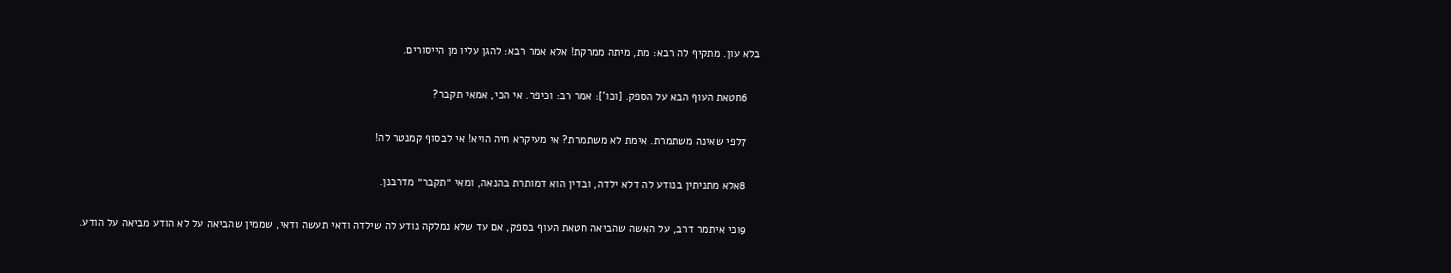בלא עון. מתקיף לה רבא: מת, מיתה ממרקת! אלא אמר רבא: להגן עליו מן הייסורים.

    6חטאת העוף הבא על הספק. [וכו']: אמר רב: וכיפר. אי הכי, אמאי תקבר?

    7לפי שאינה משתמרת. אימת לא משתמרת? אי מעיקרא חיה הויא! אי לבסוף קמנטר לה!

    8אלא מתניתין בנודע לה דלא ילדה, ובדין הוא דמותרת בהנאה, ומאי ״תקבר״ מדרבנן.

    9וכי איתמר דרב, על האשה שהביאה חטאת העוף בספק, אם עד שלא נמלקה נודע לה שילדה ודאי תעשה ודאי, שממין שהביאה על לא הודע מביאה על הודע.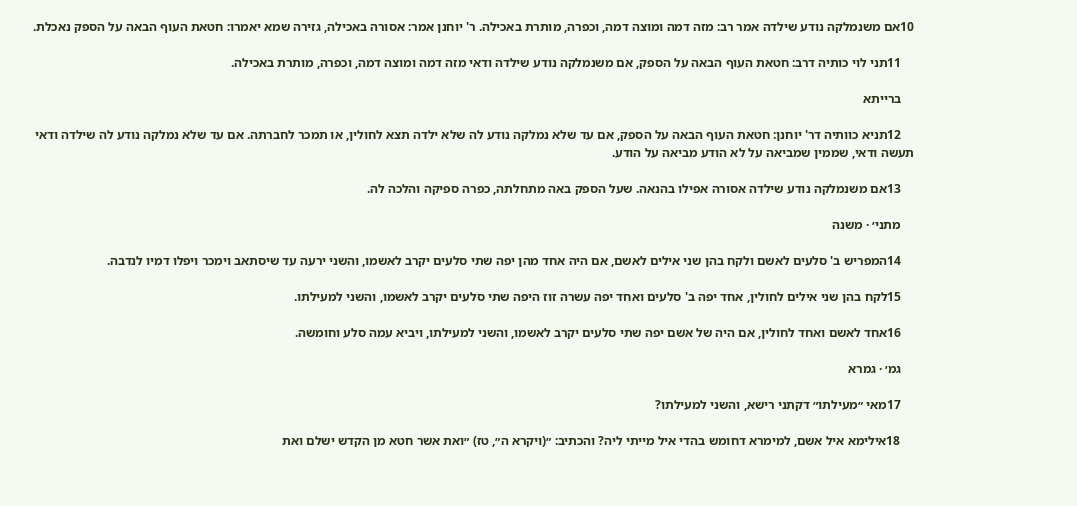10אם משנמלקה נודע שילדה אמר רב: מזה דמה ומוצה דמה, וכפרה, מותרת באכילה. ר' יוחנן אמר: אסורה באכילה, גזירה שמא יאמרו: חטאת העוף הבאה על הספק נאכלת.

    11תני לוי כותיה דרב: חטאת העוף הבאה על הספק, אם משנמלקה נודע שילדה ודאי מזה דמה ומוצה דמה, וכפרה, מותרת באכילה.

    ברייתא

    12תניא כוותיה דר' יוחנן: חטאת העוף הבאה על הספק, אם עד שלא נמלקה נודע לה שלא ילדה תצא לחולין, או תמכר לחברתה. אם עד שלא נמלקה נודע לה שילדה ודאי תעשה ודאי, שממין שמביאה על לא הודע מביאה על הודע.

    13אם משנמלקה נודע שילדה אסורה אפילו בהנאה. שעל הספק באה מתחלתה, כפרה ספיקה והלכה לה.

    מתני׳ · משנה

    14המפריש ב' סלעים לאשם ולקח בהן שני אילים לאשם, אם היה אחד מהן יפה שתי סלעים יקרב לאשמו, והשני ירעה עד שיסתאב וימכר ויפלו דמיו לנדבה.

    15לקח בהן שני אילים לחולין, אחד יפה ב' סלעים ואחד יפה עשרה זוז היפה שתי סלעים יקרב לאשמו, והשני למעילתו.

    16אחד לאשם ואחד לחולין, אם היה של אשם יפה שתי סלעים יקרב לאשמו, והשני למעילתו, ויביא עמה סלע וחומשה.

    גמ׳ · גמרא

    17מאי ״מעילתו״ דקתני רישא, והשני למעילתו?

    18אילימא איל אשם, למימרא דחומש בהדי איל מייתי ליה? והכתיב: ״(ויקרא ה״, טז) ״ואת אשר חטא מן הקדש ישלם ואת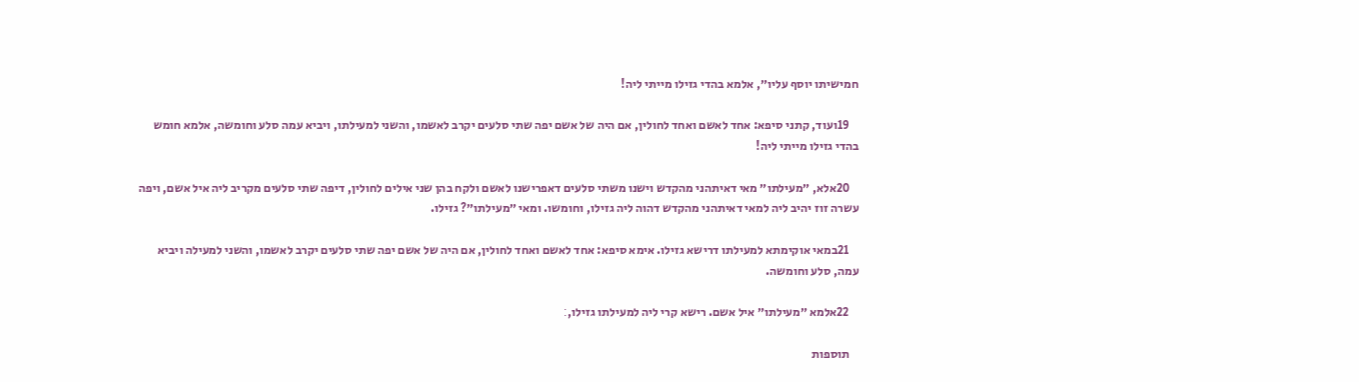חמישיתו יוסף עליו״, אלמא בהדי גזילו מייתי ליה!

    19ועוד, קתני סיפא: אחד לאשם ואחד לחולין, אם היה של אשם יפה שתי סלעים יקרב לאשמו, והשני למעילתו, ויביא עמה סלע וחומשה, אלמא חומש בהדי גזילו מייתי ליה!

    20אלא, ״מעילתו״ מאי דאיתהני מהקדש וישנו משתי סלעים דאפרישנו לאשם ולקח בהן שני אילים לחולין, דיפה שתי סלעים מקריב ליה איל אשם, ויפה עשרה זוז יהיב ליה למאי דאיתהני מהקדש דהוה ליה גזילו, וחומשו. ומאי ״מעילתו״? גזילו.

    21במאי אוקימתא למעילתו דרישא גזילו. אימא סיפא: אחד לאשם ואחד לחולין, אם היה של אשם יפה שתי סלעים יקרב לאשמו, והשני למעילה ויביא עמה, סלע וחומשה.

    22אלמא ״מעילתו״ איל אשם. רישא קרי ליה למעילתו גזילו,׃

    תוספות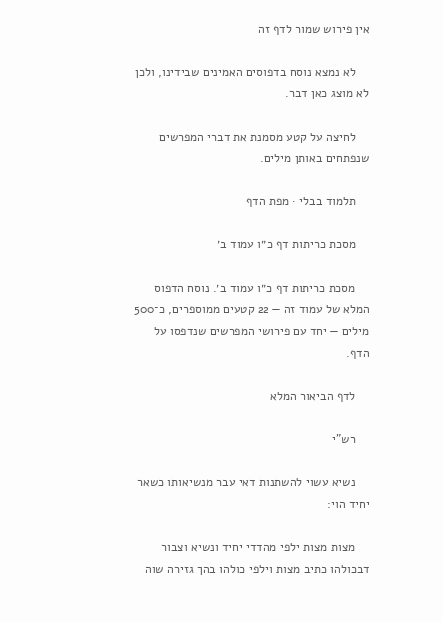אין פירוש שמור לדף זה

    לא נמצא נוסח בדפוסים האמינים שבידינו, ולכן לא מוצג כאן דבר.

    לחיצה על קטע מסמנת את דברי המפרשים שנפתחים באותן מילים.

    תלמוד בבלי · מפת הדף

    מסכת כריתות דף כ״ו עמוד ב׳

    מסכת כריתות דף כ״ו עמוד ב׳. נוסח הדפוס המלא של עמוד זה — 22 קטעים ממוספרים, כ־500 מילים — יחד עם פירושי המפרשים שנדפסו על הדף.

    לדף הביאור המלא

    רש"י

    נשיא עשוי להשתנות דאי עבר מנשיאותו כשאר יחיד הוי:

    מצות מצות ילפי מהדדי יחיד ונשיא וצבור דבכולהו כתיב מצות וילפי כולהו בהך גזירה שוה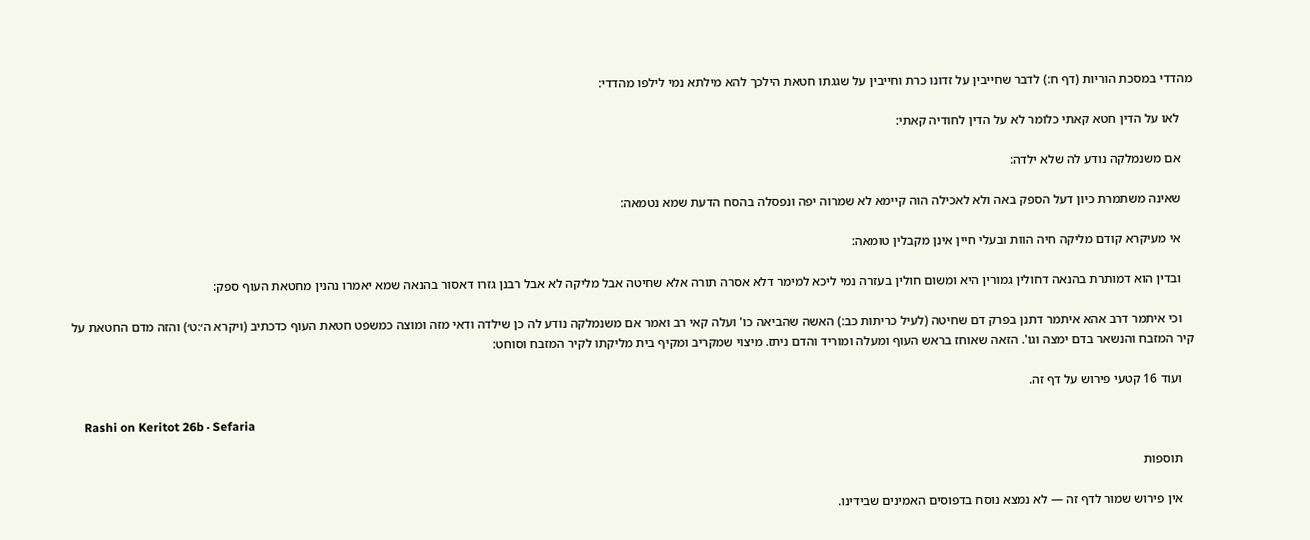מהדדי במסכת הוריות (דף ח:) לדבר שחייבין על זדונו כרת וחייבין על שגגתו חטאת הילכך להא מילתא נמי לילפו מהדדי:

    לאו על הדין חטא קאתי כלומר לא על הדין לחודיה קאתי:

    אם משנמלקה נודע לה שלא ילדה:

    שאינה משתמרת כיון דעל הספק באה ולא לאכילה הוה קיימא לא שמרוה יפה ונפסלה בהסח הדעת שמא נטמאה:

    אי מעיקרא קודם מליקה חיה הוות ובעלי חיין אינן מקבלין טומאה:

    ובדין הוא דמותרת בהנאה דחולין גמורין היא ומשום חולין בעזרה נמי ליכא למימר דלא אסרה תורה אלא שחיטה אבל מליקה לא אבל רבנן גזרו דאסור בהנאה שמא יאמרו נהנין מחטאת העוף ספק:

    וכי איתמר דרב אהא איתמר דתנן בפרק דם שחיטה (לעיל כריתות כב:) האשה שהביאה כו' ועלה קאי רב ואמר אם משנמלקה נודע לה כן שילדה ודאי מזה ומוצה כמשפט חטאת העוף כדכתיב (ויקרא ה׳:ט׳) והזה מדם החטאת על קיר המזבח והנשאר בדם ימצה וגו'. הזאה שאוחז בראש העוף ומעלה ומוריד והדם ניתז. מיצוי שמקריב ומקיף בית מליקתו לקיר המזבח וסוחט:

    ועוד 16 קטעי פירוש על דף זה.

    Rashi on Keritot 26b · Sefaria

    תוספות

    אין פירוש שמור לדף זה — לא נמצא נוסח בדפוסים האמינים שבידינו.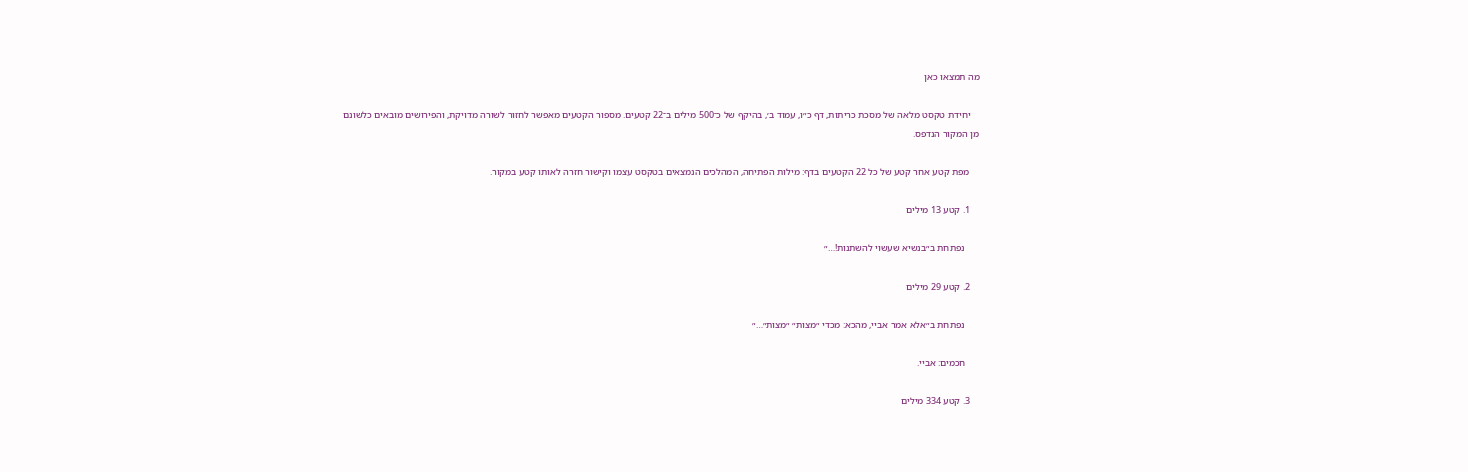מה תמצאו כאן

    יחידת טקסט מלאה של מסכת כריתות, דף כ״ו, עמוד ב׳, בהיקף של כ־500 מילים ב־22 קטעים. מספור הקטעים מאפשר לחזור לשורה מדויקת, והפירושים מובאים כלשונם מן המקור הנדפס.

    מפת קטע אחר קטע של כל 22 הקטעים בדף: מילות הפתיחה, המהלכים הנמצאים בטקסט עצמו וקישור חזרה לאותו קטע במקור.

    1. קטע 13 מילים

      נפתחת ב״בנשיא שעשוי להשתנות!…״

    2. קטע 29 מילים

      נפתחת ב״אלא אמר אביי, מהכא: מכדי ״מצות״ ״מצות״…״

      חכמים: אביי.

    3. קטע 334 מילים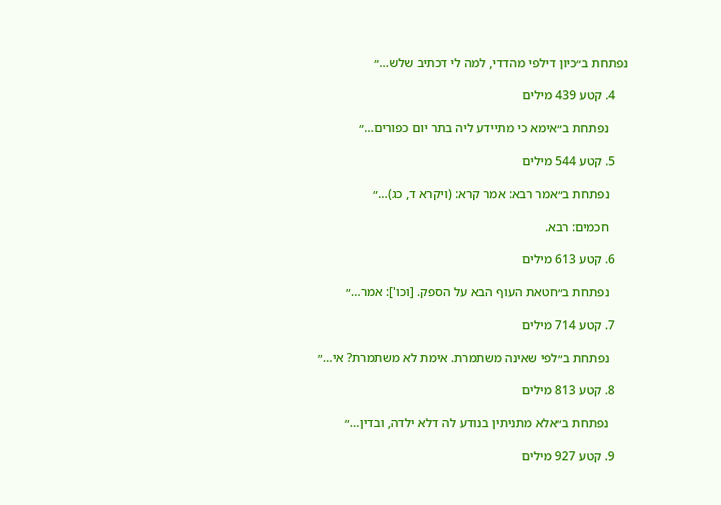נפתחת ב״כיון דילפי מהדדי, למה לי דכתיב שלש…״

    4. קטע 439 מילים

      נפתחת ב״אימא כי מתיידע ליה בתר יום כפורים…״

    5. קטע 544 מילים

      נפתחת ב״אמר רבא: אמר קרא: (ויקרא ד, כג)…״

      חכמים: רבא.

    6. קטע 613 מילים

      נפתחת ב״חטאת העוף הבא על הספק. [וכו']: אמר…״

    7. קטע 714 מילים

      נפתחת ב״לפי שאינה משתמרת. אימת לא משתמרת? אי…״

    8. קטע 813 מילים

      נפתחת ב״אלא מתניתין בנודע לה דלא ילדה, ובדין…״

    9. קטע 927 מילים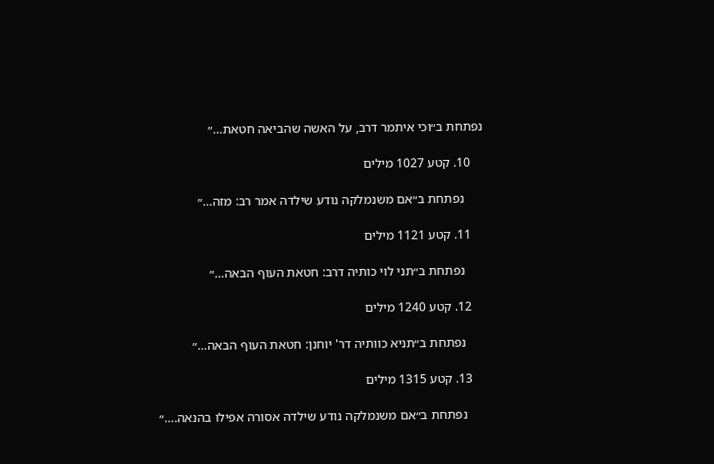נפתחת ב״וכי איתמר דרב, על האשה שהביאה חטאת…״

    10. קטע 1027 מילים

      נפתחת ב״אם משנמלקה נודע שילדה אמר רב: מזה…״

    11. קטע 1121 מילים

      נפתחת ב״תני לוי כותיה דרב: חטאת העוף הבאה…״

    12. קטע 1240 מילים

      נפתחת ב״תניא כוותיה דר' יוחנן: חטאת העוף הבאה…״

    13. קטע 1315 מילים

      נפתחת ב״אם משנמלקה נודע שילדה אסורה אפילו בהנאה.…״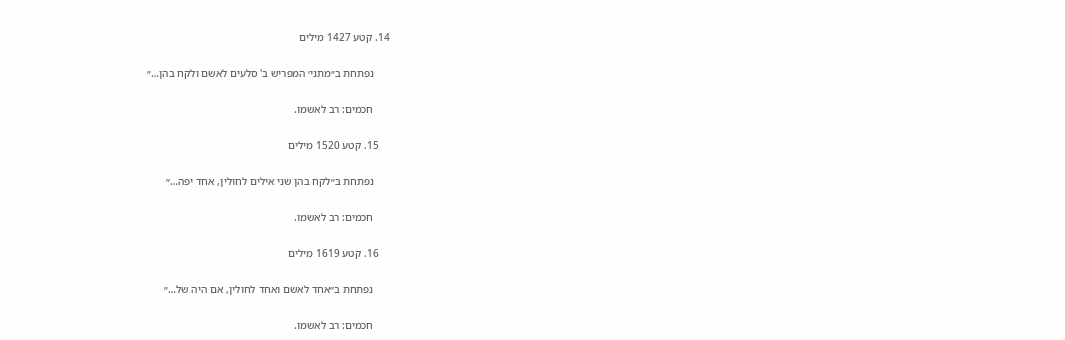14. קטע 1427 מילים

      נפתחת ב״מתני׳ המפריש ב' סלעים לאשם ולקח בהן…״

      חכמים: רב לאשמו.

    15. קטע 1520 מילים

      נפתחת ב״לקח בהן שני אילים לחולין, אחד יפה…״

      חכמים: רב לאשמו.

    16. קטע 1619 מילים

      נפתחת ב״אחד לאשם ואחד לחולין, אם היה של…״

      חכמים: רב לאשמו.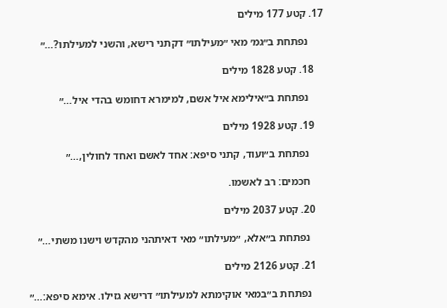17. קטע 177 מילים

      נפתחת ב״גמ׳ מאי ״מעילתו״ דקתני רישא, והשני למעילתו?…״

    18. קטע 1828 מילים

      נפתחת ב״אילימא איל אשם, למימרא דחומש בהדי איל…״

    19. קטע 1928 מילים

      נפתחת ב״ועוד, קתני סיפא: אחד לאשם ואחד לחולין,…״

      חכמים: רב לאשמו.

    20. קטע 2037 מילים

      נפתחת ב״אלא, ״מעילתו״ מאי דאיתהני מהקדש וישנו משתי…״

    21. קטע 2126 מילים

      נפתחת ב״במאי אוקימתא למעילתו״ דרישא גזילו. אימא סיפא:…״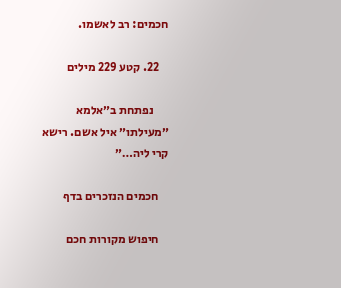חכמים: רב לאשמו.

    22. קטע 229 מילים

      נפתחת ב״אלמא ״מעילתו״ איל אשם. רישא קרי ליה…״

    חכמים הנזכרים בדף

    חיפוש מקורות חכם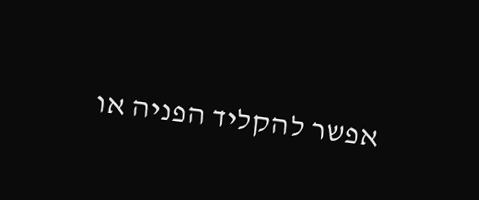אפשר להקליד הפניה או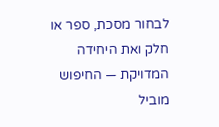לבחור מסכת, ספר או חלק ואת היחידה המדויקת — החיפוש מוביל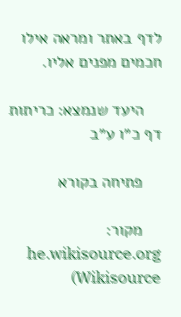לדף באתר ומראה אילו חכמים מפנים אליו.

    היעד שנמצא: כריתות דף כ״ו ע״ב

    פתיחה בקורא

    מקור: he.wikisource.org (Wikisource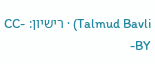Talmud Bavli) · רישיון: CC-BY-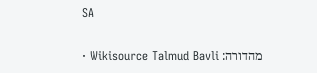SA

    מהדורה: Wikisource Talmud Bavli ·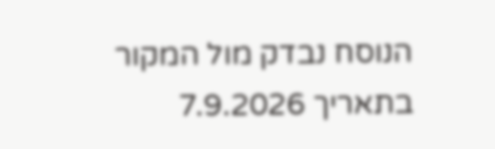הנוסח נבדק מול המקור בתאריך 7.9.2026